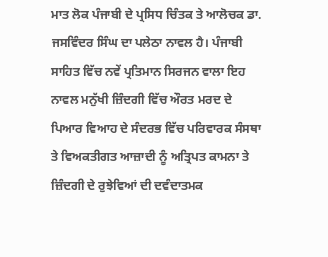ਮਾਤ ਲੋਕ ਪੰਜਾਬੀ ਦੇ ਪ੍ਰਸਿਧ ਚਿੰਤਕ ਤੇ ਆਲੋਚਕ ਡਾ. ਜਸਵਿੰਦਰ ਸਿੰਘ ਦਾ ਪਲੇਠਾ ਨਾਵਲ ਹੈ। ਪੰਜਾਬੀ ਸਾਹਿਤ ਵਿੱਚ ਨਵੇਂ ਪ੍ਰਤਿਮਾਨ ਸਿਰਜਨ ਵਾਲਾ ਇਹ ਨਾਵਲ ਮਨੁੱਖੀ ਜ਼ਿੰਦਗੀ ਵਿੱਚ ਔਰਤ ਮਰਦ ਦੇ ਪਿਆਰ ਵਿਆਹ ਦੇ ਸੰਦਰਭ ਵਿੱਚ ਪਰਿਵਾਰਕ ਸੰਸਥਾ ਤੇ ਵਿਅਕਤੀਗਤ ਆਜ਼ਾਦੀ ਨੂੰ ਅਤ੍ਰਿਪਤ ਕਾਮਨਾ ਤੇ ਜ਼ਿੰਦਗੀ ਦੇ ਰੁਝੇਵਿਆਂ ਦੀ ਦਵੰਦਾਤਮਕ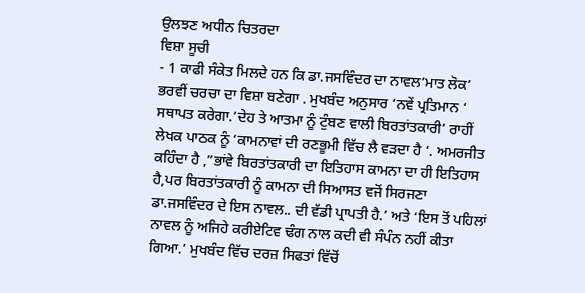ਉਲਝਣ ਅਧੀਨ ਚਿਤਰਦਾ
ਵਿਸ਼ਾ ਸੂਚੀ
- 1 ਕਾਫੀ ਸੰਕੇਤ ਮਿਲਦੇ ਹਨ ਕਿ ਡਾ.ਜਸਵਿੰਦਰ ਦਾ ਨਾਵਲ’ਮਾਤ ਲੋਕ’ ਭਰਵੀਂ ਚਰਚਾ ਦਾ ਵਿਸ਼ਾ ਬਣੇਗਾ . ਮੁਖਬੰਦ ਅਨੁਸਾਰ ‘ਨਵੇਂ ਪ੍ਰਤਿਮਾਨ ‘ ਸਥਾਪਤ ਕਰੇਗਾ.’ਦੇਹ ਤੇ ਆਤਮਾ ਨੂੰ ਟੁੰਬਣ ਵਾਲੀ ਬਿਰਤਾਂਤਕਾਰੀ’ ਰਾਹੀਂ ਲੇਖਕ ਪਾਠਕ ਨੂੰ ‘ਕਾਮਨਾਵਾਂ ਦੀ ਰਣਭੂਮੀ ਵਿੱਚ ਲੈ ਵੜਦਾ ਹੈ ‘. ਅਮਰਜੀਤ ਕਹਿੰਦਾ ਹੈ ,”ਭਾਂਵੇ ਬਿਰਤਾਂਤਕਾਰੀ ਦਾ ਇਤਿਹਾਸ ਕਾਮਨਾ ਦਾ ਹੀ ਇਤਿਹਾਸ ਹੈ,ਪਰ ਬਿਰਤਾਂਤਕਾਰੀ ਨੂੰ ਕਾਮਨਾ ਦੀ ਸਿਆਸਤ ਵਜੋਂ ਸਿਰਜਣਾ ਡਾ.ਜਸਵਿੰਦਰ ਦੇ ਇਸ ਨਾਵਲ.. ਦੀ ਵੱਡੀ ਪ੍ਰਾਪਤੀ ਹੈ.’ ਅਤੇ ‘ਇਸ ਤੋਂ ਪਹਿਲਾਂ ਨਾਵਲ ਨੂੰ ਅਜਿਹੇ ਕਰੀਏਟਿਵ ਢੰਗ ਨਾਲ ਕਦੀ ਵੀ ਸੰਪੰਨ ਨਹੀਂ ਕੀਤਾ ਗਿਆ.’ ਮੁਖਬੰਦ ਵਿੱਚ ਦਰਜ਼ ਸਿਫਤਾਂ ਵਿੱਚੋਂ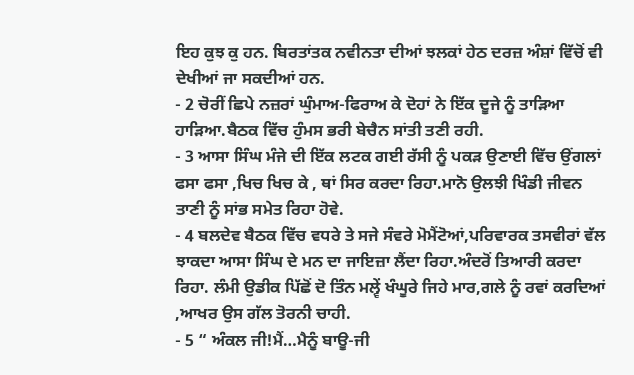ਇਹ ਕੁਝ ਕੁ ਹਨ. ਬਿਰਤਾਂਤਕ ਨਵੀਨਤਾ ਦੀਆਂ ਝਲਕਾਂ ਹੇਠ ਦਰਜ਼ ਅੰਸ਼ਾਂ ਵਿੱਚੋਂ ਵੀ ਦੇਖੀਆਂ ਜਾ ਸਕਦੀਆਂ ਹਨ.
- 2 ਚੋਰੀਂ ਛਿਪੇ ਨਜ਼ਰਾਂ ਘੁੰਮਾਅ-ਫਿਰਾਅ ਕੇ ਦੋਹਾਂ ਨੇ ਇੱਕ ਦੂਜੇ ਨੂੰ ਤਾੜਿਆ ਹਾੜਿਆ.ਬੈਠਕ ਵਿੱਚ ਹੁੰਮਸ ਭਰੀ ਬੇਚੈਨ ਸਾਂਤੀ ਤਣੀ ਰਹੀ.
- 3 ਆਸਾ ਸਿੰਘ ਮੰਜੇ ਦੀ ਇੱਕ ਲਟਕ ਗਈ ਰੱਸੀ ਨੂੰ ਪਕੜ ਉਣਾਈ ਵਿੱਚ ਉਂਗਲਾਂ ਫਸਾ ਫਸਾ ,ਖਿਚ ਖਿਚ ਕੇ , ਥਾਂ ਸਿਰ ਕਰਦਾ ਰਿਹਾ.ਮਾਨੋ ਉਲਝੀ ਖਿੰਡੀ ਜੀਵਨ ਤਾਣੀ ਨੂੰ ਸਾਂਭ ਸਮੇਤ ਰਿਹਾ ਹੋਵੇ.
- 4 ਬਲਦੇਵ ਬੈਠਕ ਵਿੱਚ ਵਧਰੇ ਤੇ ਸਜੇ ਸੰਵਰੇ ਮੋਮੈਂਟੋਆਂ,ਪਰਿਵਾਰਕ ਤਸਵੀਰਾਂ ਵੱਲ ਝਾਕਦਾ ਆਸਾ ਸਿੰਘ ਦੇ ਮਨ ਦਾ ਜਾਇਜ਼ਾ ਲੈਂਦਾ ਰਿਹਾ.ਅੰਦਰੋਂ ਤਿਆਰੀ ਕਰਦਾ ਰਿਹਾ. ਲੰਮੀ ਉਡੀਕ ਪਿੱਛੋਂ ਦੋ ਤਿੰਨ ਮਲ੍ਵੇਂ ਖੰਘੂਰੇ ਜਿਹੇ ਮਾਰ,ਗਲੇ ਨੂੰ ਰਵਾਂ ਕਰਦਿਆਂ ,ਆਖਰ ਉਸ ਗੱਲ ਤੋਰਨੀ ਚਾਹੀ.
- 5 “ ਅੰਕਲ ਜੀ!ਮੈਂ…ਮੈਨੂੰ ਬਾਊ-ਜੀ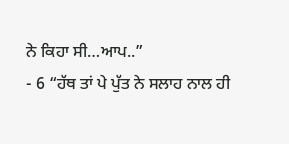ਨੇ ਕਿਹਾ ਸੀ…ਆਪ..”
- 6 “ਹੱਥ ਤਾਂ ਪੇ ਪੁੱਤ ਨੇ ਸਲਾਹ ਨਾਲ ਹੀ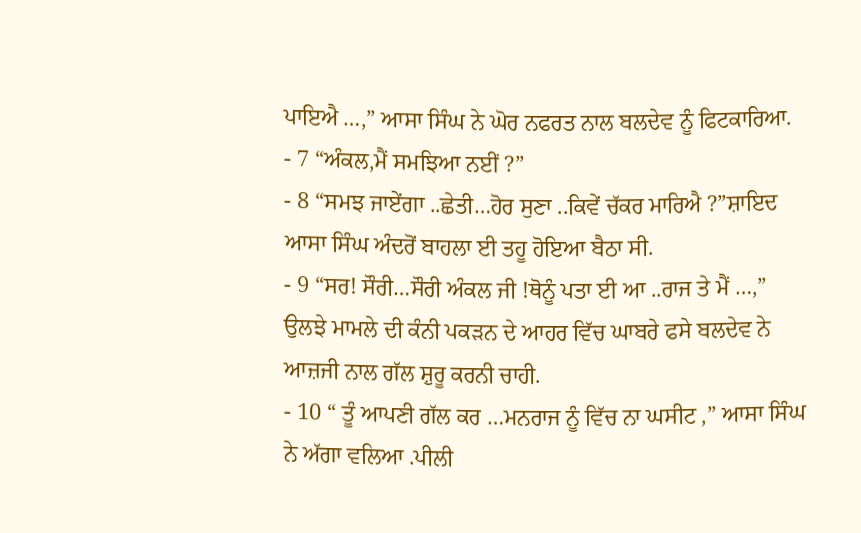ਪਾਇਐ …,” ਆਸਾ ਸਿੰਘ ਨੇ ਘੋਰ ਨਫਰਤ ਨਾਲ ਬਲਦੇਵ ਨੂੰ ਫਿਟਕਾਰਿਆ.
- 7 “ਅੰਕਲ,ਮੈਂ ਸਮਝਿਆ ਨਈਂ ?”
- 8 “ਸਮਝ ਜਾਏਂਗਾ ..ਛੇਤੀ…ਹੋਰ ਸੁਣਾ ..ਕਿਵੇਂ ਚੱਕਰ ਮਾਰਿਐ ?”ਸ਼ਾਇਦ ਆਸਾ ਸਿੰਘ ਅੰਦਰੋਂ ਬਾਹਲਾ ਈ ਤਹੂ ਹੋਇਆ ਬੈਠਾ ਸੀ.
- 9 “ਸਰ! ਸੌਰੀ…ਸੌਰੀ ਅੰਕਲ ਜੀ !ਥੋਨੂੰ ਪਤਾ ਈ ਆ ..ਰਾਜ ਤੇ ਮੈਂ …,” ਉਲਝੇ ਮਾਮਲੇ ਦੀ ਕੰਨੀ ਪਕੜਨ ਦੇ ਆਹਰ ਵਿੱਚ ਘਾਬਰੇ ਫਸੇ ਬਲਦੇਵ ਨੇ ਆਜ਼ਜੀ ਨਾਲ ਗੱਲ ਸ਼ੁਰੂ ਕਰਨੀ ਚਾਹੀ.
- 10 “ ਤੂੰ ਆਪਣੀ ਗੱਲ ਕਰ …ਮਨਰਾਜ ਨੂੰ ਵਿੱਚ ਨਾ ਘਸੀਟ ,” ਆਸਾ ਸਿੰਘ ਨੇ ਅੱਗਾ ਵਲਿਆ .ਪੀਲੀ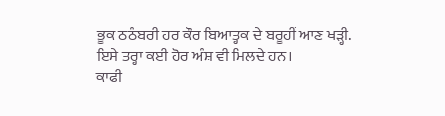ਭੂਕ ਠਠੰਬਰੀ ਹਰ ਕੌਰ ਬਿਆਤ੍ਹਕ ਦੇ ਬਰੂਹੀਂ ਆਣ ਖੜ੍ਹੀ. ਇਸੇ ਤਰ੍ਹਾ ਕਈ ਹੋਰ ਅੰਸ਼ ਵੀ ਮਿਲਦੇ ਹਨ।
ਕਾਫੀ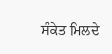ਸੰਕੇਤ ਮਿਲਦੇ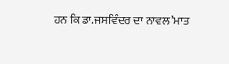ਹਨ ਕਿ ਡਾ.ਜਸਵਿੰਦਰ ਦਾ ਨਾਵਲ’ਮਾਤ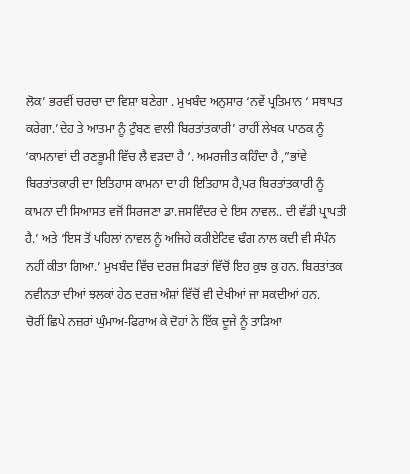ਲੋਕ’ ਭਰਵੀਂ ਚਰਚਾ ਦਾ ਵਿਸ਼ਾ ਬਣੇਗਾ . ਮੁਖਬੰਦ ਅਨੁਸਾਰ ‘ਨਵੇਂ ਪ੍ਰਤਿਮਾਨ ‘ ਸਥਾਪਤ ਕਰੇਗਾ.’ਦੇਹ ਤੇ ਆਤਮਾ ਨੂੰ ਟੁੰਬਣ ਵਾਲੀ ਬਿਰਤਾਂਤਕਾਰੀ’ ਰਾਹੀਂ ਲੇਖਕ ਪਾਠਕ ਨੂੰ ‘ਕਾਮਨਾਵਾਂ ਦੀ ਰਣਭੂਮੀ ਵਿੱਚ ਲੈ ਵੜਦਾ ਹੈ ‘. ਅਮਰਜੀਤ ਕਹਿੰਦਾ ਹੈ ,”ਭਾਂਵੇ ਬਿਰਤਾਂਤਕਾਰੀ ਦਾ ਇਤਿਹਾਸ ਕਾਮਨਾ ਦਾ ਹੀ ਇਤਿਹਾਸ ਹੈ,ਪਰ ਬਿਰਤਾਂਤਕਾਰੀ ਨੂੰ ਕਾਮਨਾ ਦੀ ਸਿਆਸਤ ਵਜੋਂ ਸਿਰਜਣਾ ਡਾ.ਜਸਵਿੰਦਰ ਦੇ ਇਸ ਨਾਵਲ.. ਦੀ ਵੱਡੀ ਪ੍ਰਾਪਤੀ ਹੈ.’ ਅਤੇ ‘ਇਸ ਤੋਂ ਪਹਿਲਾਂ ਨਾਵਲ ਨੂੰ ਅਜਿਹੇ ਕਰੀਏਟਿਵ ਢੰਗ ਨਾਲ ਕਦੀ ਵੀ ਸੰਪੰਨ ਨਹੀਂ ਕੀਤਾ ਗਿਆ.’ ਮੁਖਬੰਦ ਵਿੱਚ ਦਰਜ਼ ਸਿਫਤਾਂ ਵਿੱਚੋਂ ਇਹ ਕੁਝ ਕੁ ਹਨ. ਬਿਰਤਾਂਤਕ ਨਵੀਨਤਾ ਦੀਆਂ ਝਲਕਾਂ ਹੇਠ ਦਰਜ਼ ਅੰਸ਼ਾਂ ਵਿੱਚੋਂ ਵੀ ਦੇਖੀਆਂ ਜਾ ਸਕਦੀਆਂ ਹਨ.
ਚੋਰੀਂ ਛਿਪੇ ਨਜ਼ਰਾਂ ਘੁੰਮਾਅ-ਫਿਰਾਅ ਕੇ ਦੋਹਾਂ ਨੇ ਇੱਕ ਦੂਜੇ ਨੂੰ ਤਾੜਿਆ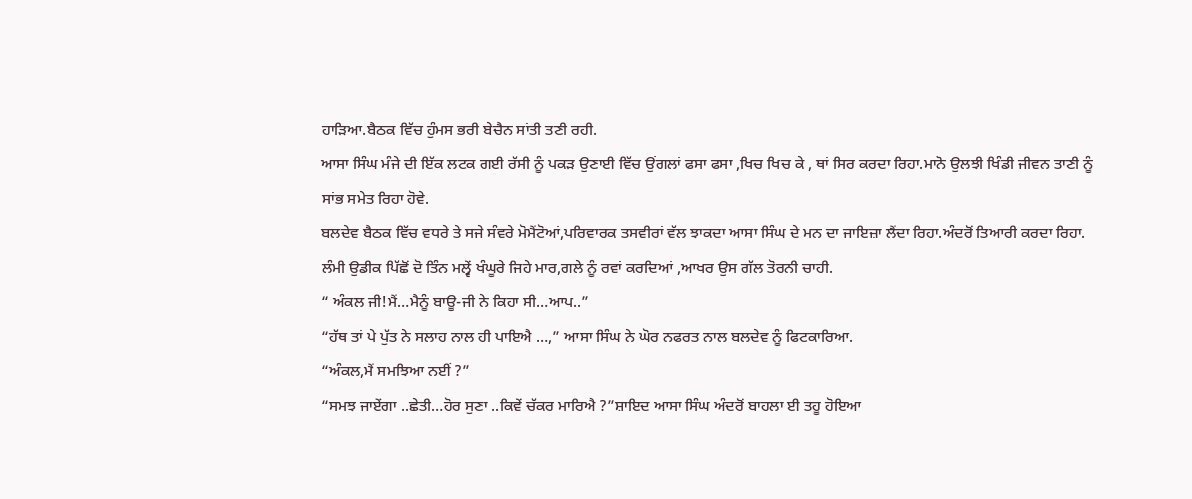ਹਾੜਿਆ.ਬੈਠਕ ਵਿੱਚ ਹੁੰਮਸ ਭਰੀ ਬੇਚੈਨ ਸਾਂਤੀ ਤਣੀ ਰਹੀ.
ਆਸਾ ਸਿੰਘ ਮੰਜੇ ਦੀ ਇੱਕ ਲਟਕ ਗਈ ਰੱਸੀ ਨੂੰ ਪਕੜ ਉਣਾਈ ਵਿੱਚ ਉਂਗਲਾਂ ਫਸਾ ਫਸਾ ,ਖਿਚ ਖਿਚ ਕੇ , ਥਾਂ ਸਿਰ ਕਰਦਾ ਰਿਹਾ.ਮਾਨੋ ਉਲਝੀ ਖਿੰਡੀ ਜੀਵਨ ਤਾਣੀ ਨੂੰ ਸਾਂਭ ਸਮੇਤ ਰਿਹਾ ਹੋਵੇ.
ਬਲਦੇਵ ਬੈਠਕ ਵਿੱਚ ਵਧਰੇ ਤੇ ਸਜੇ ਸੰਵਰੇ ਮੋਮੈਂਟੋਆਂ,ਪਰਿਵਾਰਕ ਤਸਵੀਰਾਂ ਵੱਲ ਝਾਕਦਾ ਆਸਾ ਸਿੰਘ ਦੇ ਮਨ ਦਾ ਜਾਇਜ਼ਾ ਲੈਂਦਾ ਰਿਹਾ.ਅੰਦਰੋਂ ਤਿਆਰੀ ਕਰਦਾ ਰਿਹਾ. ਲੰਮੀ ਉਡੀਕ ਪਿੱਛੋਂ ਦੋ ਤਿੰਨ ਮਲ੍ਵੇਂ ਖੰਘੂਰੇ ਜਿਹੇ ਮਾਰ,ਗਲੇ ਨੂੰ ਰਵਾਂ ਕਰਦਿਆਂ ,ਆਖਰ ਉਸ ਗੱਲ ਤੋਰਨੀ ਚਾਹੀ.
“ ਅੰਕਲ ਜੀ!ਮੈਂ…ਮੈਨੂੰ ਬਾਊ-ਜੀ ਨੇ ਕਿਹਾ ਸੀ…ਆਪ..”
“ਹੱਥ ਤਾਂ ਪੇ ਪੁੱਤ ਨੇ ਸਲਾਹ ਨਾਲ ਹੀ ਪਾਇਐ …,” ਆਸਾ ਸਿੰਘ ਨੇ ਘੋਰ ਨਫਰਤ ਨਾਲ ਬਲਦੇਵ ਨੂੰ ਫਿਟਕਾਰਿਆ.
“ਅੰਕਲ,ਮੈਂ ਸਮਝਿਆ ਨਈਂ ?”
“ਸਮਝ ਜਾਏਂਗਾ ..ਛੇਤੀ…ਹੋਰ ਸੁਣਾ ..ਕਿਵੇਂ ਚੱਕਰ ਮਾਰਿਐ ?”ਸ਼ਾਇਦ ਆਸਾ ਸਿੰਘ ਅੰਦਰੋਂ ਬਾਹਲਾ ਈ ਤਹੂ ਹੋਇਆ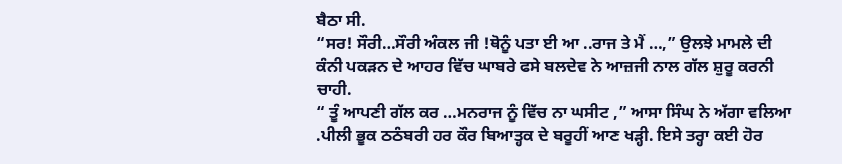ਬੈਠਾ ਸੀ.
“ਸਰ! ਸੌਰੀ…ਸੌਰੀ ਅੰਕਲ ਜੀ !ਥੋਨੂੰ ਪਤਾ ਈ ਆ ..ਰਾਜ ਤੇ ਮੈਂ …,” ਉਲਝੇ ਮਾਮਲੇ ਦੀ ਕੰਨੀ ਪਕੜਨ ਦੇ ਆਹਰ ਵਿੱਚ ਘਾਬਰੇ ਫਸੇ ਬਲਦੇਵ ਨੇ ਆਜ਼ਜੀ ਨਾਲ ਗੱਲ ਸ਼ੁਰੂ ਕਰਨੀ ਚਾਹੀ.
“ ਤੂੰ ਆਪਣੀ ਗੱਲ ਕਰ …ਮਨਰਾਜ ਨੂੰ ਵਿੱਚ ਨਾ ਘਸੀਟ ,” ਆਸਾ ਸਿੰਘ ਨੇ ਅੱਗਾ ਵਲਿਆ .ਪੀਲੀ ਭੂਕ ਠਠੰਬਰੀ ਹਰ ਕੌਰ ਬਿਆਤ੍ਹਕ ਦੇ ਬਰੂਹੀਂ ਆਣ ਖੜ੍ਹੀ. ਇਸੇ ਤਰ੍ਹਾ ਕਈ ਹੋਰ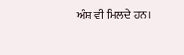ਅੰਸ਼ ਵੀ ਮਿਲਦੇ ਹਨ।